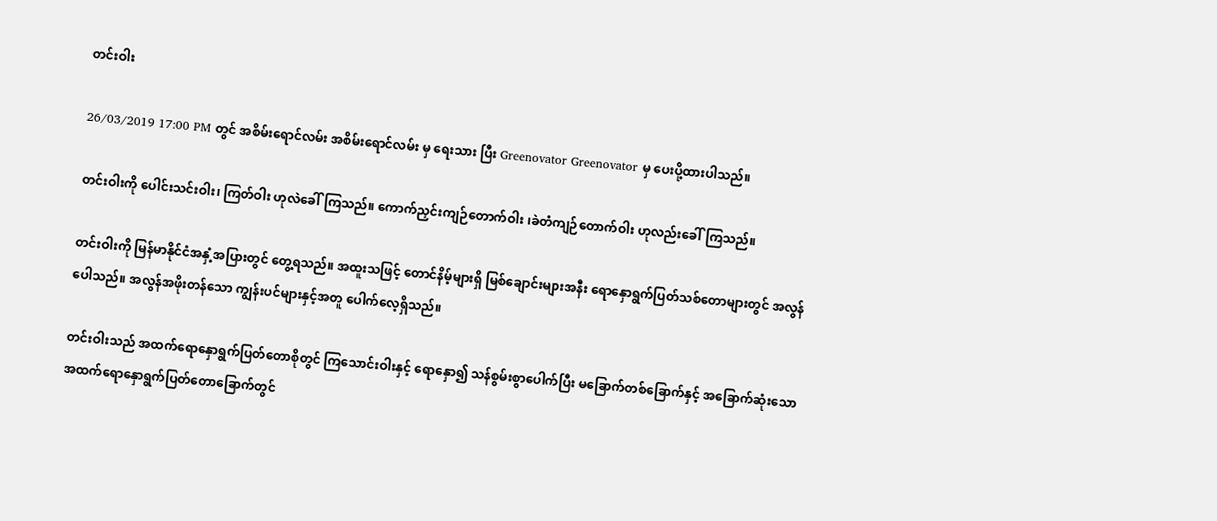တင်းဝါး

26/03/2019 17:00 PM တွင် အစိမ်းရောင်လမ်း အစိမ်းရောင်လမ်း မှ ရေးသား ပြီး Greenovator Greenovator မှ ပေးပို့ထားပါသည်။

တင်းဝါးကို ပေါင်းသင်းဝါး၊ ကြတ်ဝါး ဟုလဲခေါ်ကြသည်။ ကောက်ညှင်းကျဉ်တောက်ဝါး ၊ခဲတံကျဉ်တောက်ဝါး ဟုလည်းခေါ်ကြသည်။

တင်းဝါးကို မြန်မာနိုင်ငံအနှံ့အပြားတွင် တွေ့ရသည်။ အထူးသဖြင့် တောင်နိမ့်များရှိ မြစ်ချောင်းများအနီး ရောနှောရွက်ပြတ်သစ်တောများတွင် အလွန်ပေါသည်။ အလွန်အဖိုးတန်သော ကျွန်းပင်များနှင့်အတူ ပေါက်လေ့ရှိသည်။

တင်းဝါးသည် အထက်ရောနှောရွက်ပြတ်တောစိုတွင် ကြသောင်းဝါးနှင့် ရောနှော၍ သန်စွမ်းစွာပေါက်ပြီး မခြောက်တစ်ခြောက်နှင့် အခြောက်ဆုံးသော အထက်ရောနှောရွက်ပြတ်တောခြောက်တွင်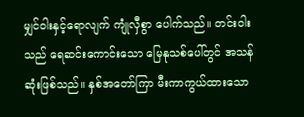မျှင်ဝါးနှင့်ရောလျက် ကျုံလှီစွာ ပေါက်သည်။ တင်းဝါးသည် ရေဆင်းကောင်းသော မြေနုသစ်ပေါ်တွင် အသန်ဆုံးဖြစ်သည်။ နှစ်အတော်ကြာ မီးကာကွယ်ထားသော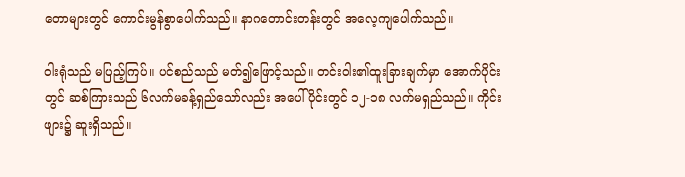တောများတွင် ကောင်းမွန်စွာပေါက်သည်။ နာဂတောင်းတန်းတွင် အလေ့ကျပေါက်သည်။

ဝါးရုံသည် မပြည့်ကြပ်။ ပင်စည်သည် မတ်၍ဖြောင့်သည်။ တင်းဝါး၏ထူးခြားချက်မှာ အောက်ပိုင်းတွင် ဆစ်ကြားသည် ၆လက်မခန့်ရှည်သော်လည်း အပေါ်ပိုင်းတွင် ၁၂-၁၈ လက်မရှည်သည်။ ကိုင်းဖျား၌ ဆူးရှိသည်။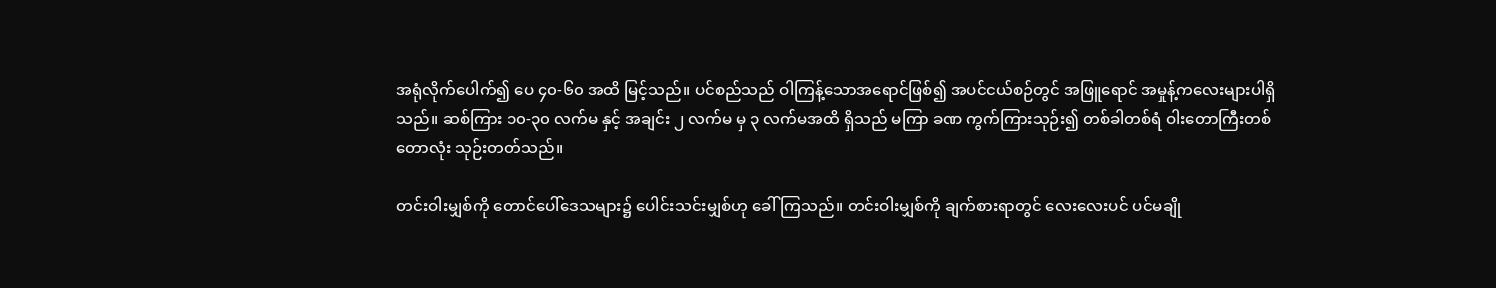အရုံလိုက်ပေါက်၍ ပေ ၄၀-၆၀ အထိ မြင့်သည်။ ပင်စည်သည် ဝါကြန့်သောအရောင်ဖြစ်၍ အပင်ငယ်စဉ်တွင် အဖြူရောင် အမှုန့်ကလေးများပါရှိသည်။ ဆစ်ကြား ၁၀-၃၀ လက်မ နှင့် အချင်း ၂ လက်မ မှ ၃ လက်မအထိ ရှိသည် မကြာ ခဏ ကွက်ကြားသုဉ်း၍ တစ်ခါတစ်ရံ ဝါးတောကြီးတစ်တောလုံး သုဉ်းတတ်သည်။

တင်းဝါးမျှစ်ကို တောင်ပေါ်ဒေသများ၌ ပေါင်းသင်းမျှစ်ဟု ခေါ်ကြသည်။ တင်းဝါးမျှစ်ကို ချက်စားရာတွင် လေးလေးပင် ပင်မချို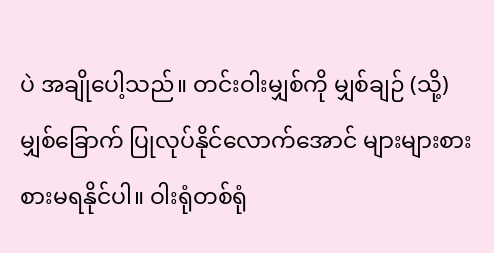ပဲ အချိုပေါ့သည်။ တင်းဝါးမျှစ်ကို မျှစ်ချဉ် (သို့) မျှစ်ခြောက် ပြုလုပ်နိုင်လောက်အောင် များများစားစားမရနိုင်ပါ။ ဝါးရုံတစ်ရုံ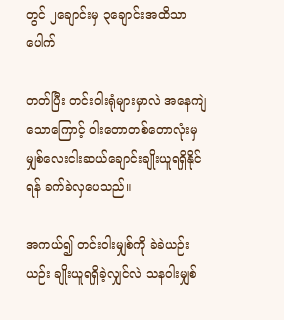တွင် ၂ချောင်းမှ ၃ချောင်းအထိသာပေါက်

တတ်ပြီး တင်းဝါးရုံများမှာလဲ အနေကျဲသောကြောင့် ဝါးတောတစ်တောလုံးမှ မျှစ်လေးငါးဆယ်ချောင်းချိုးယူရရှိနိုင်ရန် ခက်ခဲလှပေသည်။

အကယ်၍ တင်းဝါးမျှစ်ကို ခဲခဲယဉ်းယဉ်း ချိုးယူရရှိခဲ့လျှင်လဲ သနဝါးမျှစ်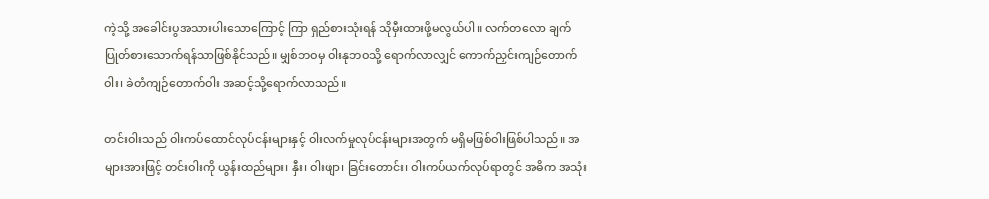ကဲ့သို့ အခေါင်းပွအသားပါးသောကြောင့် ကြာ ရှည်စားသုံးရန် သိုမှီးထားဖို့မလွယ်ပါ။ လက်တလော ချက်ပြုတ်စားသောက်ရန်သာဖြစ်နိုင်သည်။ မျှစ်ဘဝမှ ဝါးနုဘဝသို့ ရောက်လာလျှင် ကောက်ညှင်းကျဉ်တောက်ဝါး၊ ခဲတံကျဉ်တောက်ဝါး အဆင့်သို့ရောက်လာသည်။

တင်းဝါးသည် ဝါးကပ်ထောင်လုပ်ငန်းများနှင့် ဝါးလက်မှုလုပ်ငန်းများအတွက် မရှိမဖြစ်ဝါးဖြစ်ပါသည်။ အများအားဖြင့် တင်းဝါးကို ယွန်းထည်များ၊ နှီး၊ ဝါးဖျာ၊ ခြင်းတောင်း၊ ဝါးကပ်ယက်လုပ်ရာတွင် အဓိက အသုံး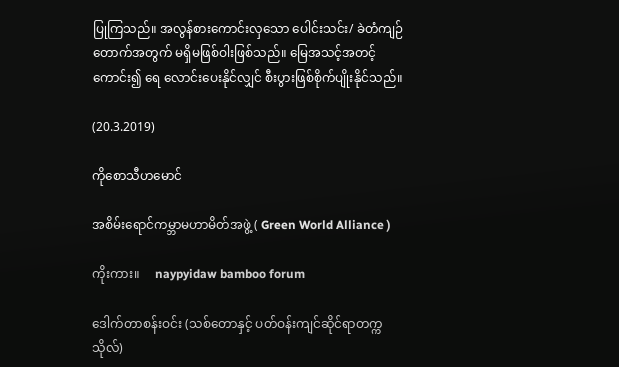ပြုကြသည်။ အလွန်စားကောင်းလှသော ပေါင်းသင်း/ ခဲတံကျဉ်တောက်အတွက် မရှိမဖြစ်ဝါးဖြစ်သည်။ မြေအသင့်အတင့်ကောင်း၍ ရေ လောင်းပေးနိုင်လျှင် စီးပွားဖြစ်စိုက်ပျိုးနိုင်သည်။

(20.3.2019)

ကိုစောသီဟမောင်

အစိမ်းရောင်ကမ္ဘာမဟာမိတ်အဖွဲ့ ( Green World Alliance )

ကိုးကား။     naypyidaw bamboo forum

ဒေါက်တာစန်းဝင်း (သစ်တောနှင့် ပတ်ဝန်းကျင်ဆိုင်ရာတက္ကသိုလ်)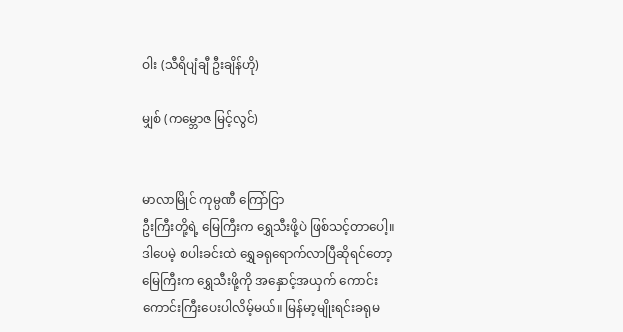ဝါး (သီရိပျံချီ ဦးချိန်ဟို)

မျှစ် (ကမ္ဘောဇ မြင့်လွင်)


မာလာမြိုင် ကုမ္ပဏီ ကြော်ငြာ
ဦးကြီးတို့ရဲ့ မြေကြီးက ရွှေသီးဖို့ပဲ ဖြစ်သင့်တာပေါ့။ ဒါပေမဲ့ စပါးခင်းထဲ ရွှေခရုရောက်လာပြီဆိုရင်တော့ မြေကြီးက ရွှေသီးဖို့ကို အနှောင့်အယှက် ကောင်းကောင်းကြီးပေးပါလိမ့်မယ်။ မြန်မာ့မျိုးရင်းခရုမ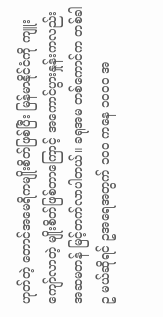ဟုတ်တဲ့ တောင်အမေရိကမျိုးစိတ်ဖြစ်ပြီး မြန်မာနိုင်ငံကို ကျူးကျော်လာတဲ့ မျိုးစိတ်ဖြစ်တာကြောင့် အကောင်ပွားနှုန်းကလည်း အဆမတန် မြင့်တက်လာပါတယ်။ ခရုအမ တစ်ကောင်က တစ်ခါ ဥ မယ်ဆိုရင် ဥအရေအတွက် ၁၀၀ ကနေ ၁၀၀၀ အ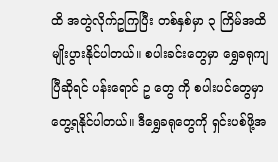ထိ အတွဲလိုက်ဥကြပြီး တစ်နှစ်မှာ ၃ ကြိမ်အထိ မျိုးပွားနိုင်ပါတယ်။ စပါးခင်းတွေမှာ ရွှေခရုကျပြီဆိုရင် ပန်းရောင် ဥ တွေ ကို စပါးပင်တွေမှာ တွေ့ရနိုင်ပါတယ်။ ဒီရွှေခရုတွေကို ရှင်းပစ်ဖို့အ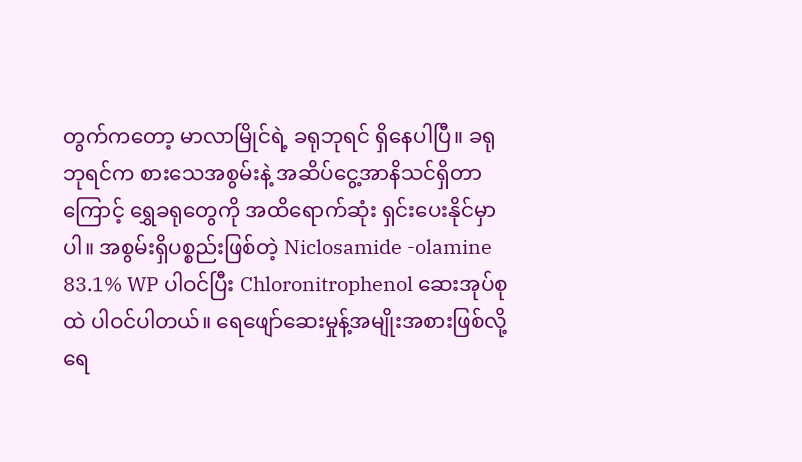တွက်ကတော့ မာလာမြိုင်ရဲ့ ခရုဘုရင် ရှိနေပါပြီ။ ခရုဘုရင်က စားသေအစွမ်းနဲ့ အဆိပ်ငွေ့အာနိသင်ရှိတာကြောင့် ရွှေခရုတွေကို အထိရောက်ဆုံး ရှင်းပေးနိုင်မှာပါ။ အစွမ်းရှိပစ္စည်းဖြစ်တဲ့ Niclosamide -olamine 83.1% WP ပါဝင်ပြီး Chloronitrophenol ဆေးအုပ်စုထဲ ပါဝင်ပါတယ်။ ရေဖျော်ဆေးမှုန့်အမျိုးအစားဖြစ်လို့ ရေ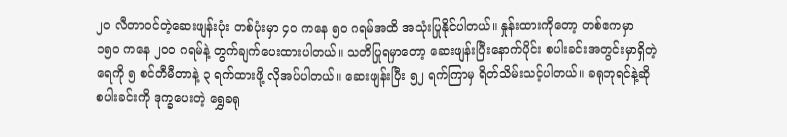၂၀ လီတာဝင်တဲ့ဆေးဖျန်းပုံး တစ်ပုံးမှာ ၄၀ ကနေ ၅၀ ဂရမ်အထိ အသုံးပြုနိုင်ပါတယ်။ နှုန်းထားကိုတော့ တစ်ဧကမှာ ၁၅၀ ကနေ ၂၀၀ ဂရမ်နဲ့ တွက်ချက်ပေးထားပါတယ်။ သတိပြုရမှာတော့ ဆေးဖျန်းပြီးနောက်ပိုင်း စပါးခင်းအတွင်းမှာရှိတဲ့ ရေကို ၅ စင်တီမီတာနဲ့ ၃ ရက်ထားဖို့ လိုအပ်ပါတယ်။ ဆေးဖျန်းပြီး ၅၂ ရက်ကြာမှ ရိတ်သိမ်းသင့်ပါတယ်။ ခရုဘုရင်နဲ့ဆို စပါးခင်းကို ဒုက္ခပေးတဲ့ ရွှေခရု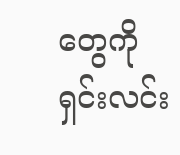တွေကို ရှင်းလင်း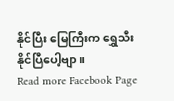နိုင်ပြီး မြေကြီးက ရွှေသီးနိုင်ပြီပေါ့ဗျာ။
Read more Facebook Page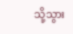သို့သွား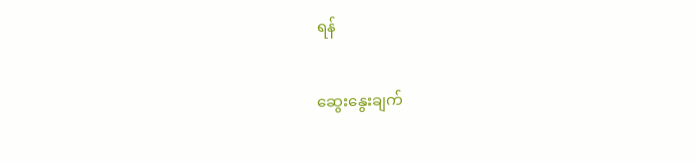ရန်

ဆွေးနွေးချက်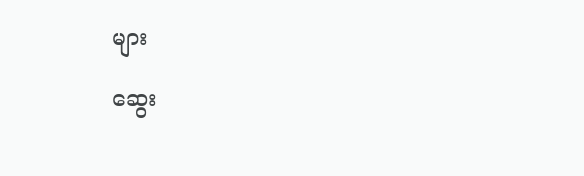များ

ဆွေး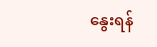နွေးရန်